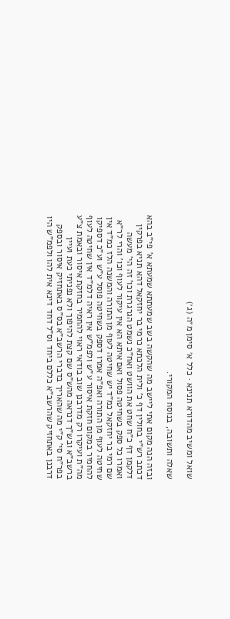שואל ומשיב מהדורא תנינא · כלל א׳ סימן מ״ה (ג׳)

שאלה ותשובה, בנוסח המקורי.

ובזה הנה מקום אתי ליישב מה שהקשה בשב שמעתתא שמעתא א' פי"ב בהא דכתב רש"י בחולין דף כ' ולית הלכתא כרמי בר יחזקאל דהא תניא בפרקין דלקמן דף כ"ח שחט את הוושט ואח"כ נשמט הגרגרת וכו' זה הי' מעשה ואמרו כל ספק בשחיטה פסול ואם איתא הא אין עיקור לעוף וכו' והרי לר"א שם רמי בר יחזקאל כמ"ד יש שחיטה לעוף מן התורה והמשנה הלז כמ"ד אין שחיטה לעוף מן התורה ואפ"ה אמרו דספק בשחיטה פוסל ע"ש וע"כ דספיקו להחמיר במקום חזקת איסור ע"ש ולפמ"ש אין ראיה דלמ"ד אין שחיטה לעוף מה"ת ועיקרו רק מדרבנן שוב בודאי ראוי להחמיר בחזקת איסור ובאמת צ"ע ברשב"א ובש"ך דנראה מהש"ס שם קצת להיפוך ולא נפניתי כעת ועיין בפר"ח סי' ק"י מה שהאריך בדברי הרשב"א בס"ס באתחזיק איסור ובספק דרבנן באתחזיק שהרשב"א כללם ביחד וס"ל דחד דינא אית להו ולפמ"ש היו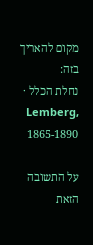מקום להאריך בזה:
נחלת הכלל · Lemberg, 1865-1890

על התשובה הזאת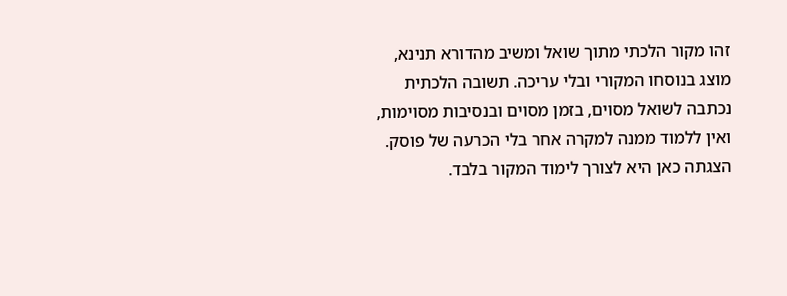זהו מקור הלכתי מתוך שואל ומשיב מהדורא תנינא, מוצג בנוסחו המקורי ובלי עריכה. תשובה הלכתית נכתבה לשואל מסוים, בזמן מסוים ובנסיבות מסוימות, ואין ללמוד ממנה למקרה אחר בלי הכרעה של פוסק. הצגתה כאן היא לצורך לימוד המקור בלבד.